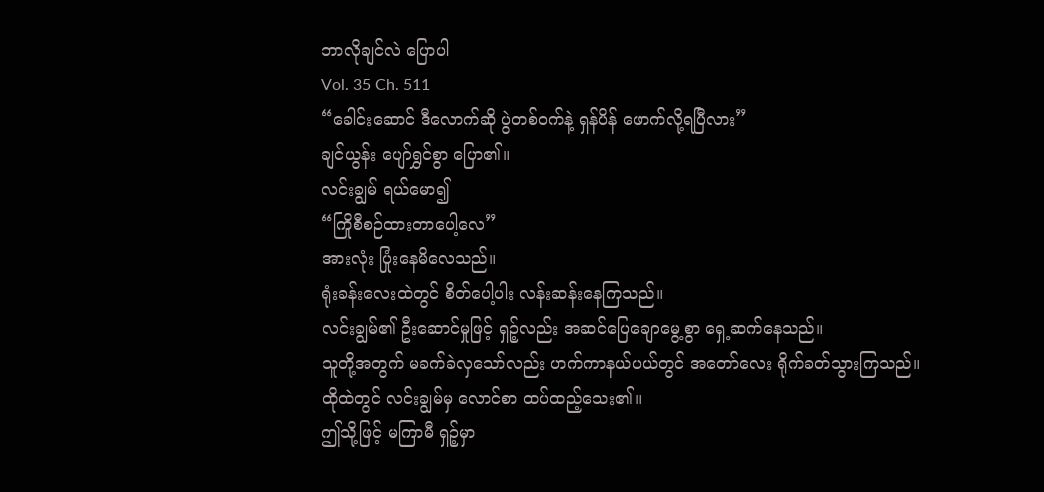ဘာလိုချင်လဲ ပြောပါ
Vol. 35 Ch. 511
“ခေါင်းဆောင် ဒီလောက်ဆို ပွဲတစ်ဝက်နဲ့ ရှန်ပိန် ဖောက်လို့ရပြီလား”
ချင်ယွန်း ပျော်ရွှင်စွာ ပြော၏။
လင်းချွမ် ရယ်မော၍
“ကြိုစီစဉ်ထားတာပေါ့လေ”
အားလုံး ပြုံးနေမိလေသည်။
ရုံးခန်းလေးထဲတွင် စိတ်ပေါ့ပါး လန်းဆန်းနေကြသည်။
လင်းချွမ်၏ ဦးဆောင်မှုဖြင့် ရှဉ့်လည်း အဆင်ပြေချောမွေ့စွာ ရှေ့ဆက်နေသည်။
သူတို့အတွက် မခက်ခဲလှသော်လည်း ဟက်ကာနယ်ပယ်တွင် အတော်လေး ရိုက်ခတ်သွားကြသည်။
ထိုထဲတွင် လင်းချွမ်မှ လောင်စာ ထပ်ထည့်သေး၏။
ဤသို့ဖြင့် မကြာမီ ရှဉ့်မှာ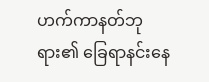ဟက်ကာနတ်ဘုရား၏ ခြေရာနင်းနေ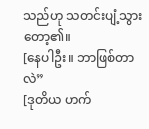သည်ဟု သတင်းပျံ့သွားတော့၏။
[နေပါဦး။ ဘာဖြစ်တာလဲ”
[ဒုတိယ ဟက်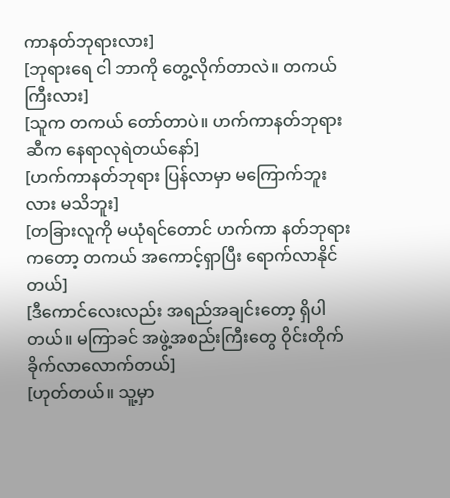ကာနတ်ဘုရားလား]
[ဘုရားရေ ငါ ဘာကို တွေ့လိုက်တာလဲ။ တကယ်ကြီးလား]
[သူက တကယ် တော်တာပဲ။ ဟက်ကာနတ်ဘုရားဆီက နေရာလုရဲတယ်နော်]
[ဟက်ကာနတ်ဘုရား ပြန်လာမှာ မကြောက်ဘူးလား မသိဘူး]
[တခြားလူကို မယုံရင်တောင် ဟက်ကာ နတ်ဘုရားကတော့ တကယ် အကောင့်ရှာပြီး ရောက်လာနိုင်တယ်]
[ဒီကောင်လေးလည်း အရည်အချင်းတော့ ရှိပါတယ်။ မကြာခင် အဖွဲ့အစည်းကြီးတွေ ဝိုင်းတိုက်ခိုက်လာလောက်တယ်]
[ဟုတ်တယ်။ သူ့မှာ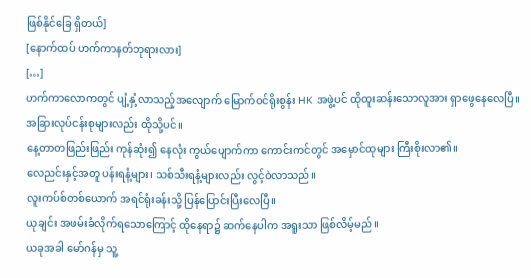ဖြစ်နိုင်ခြေ ရှိတယ်]
[နောက်ထပ် ဟက်ကာနတ်ဘုရားလား]
[…]
ဟက်ကာလောကတွင် ပျံ့နှံ့လာသည့်အလျောက် မြောက်ဝင်ရိုးစွန်း HK အဖွဲ့ပင် ထိုထူးဆန်းသောလူအား ရှာဖွေနေလေပြီ။
အခြားလုပ်ငန်းစုများလည်း ထိုသို့ပင်။
နေ့တာတဖြည်းဖြည်း ကုန်ဆုံး၍ နေလုံး ကွယ်ပျောက်ကာ ကောင်းကင်တွင် အမှောင်ထုများ ကြီးစိုးလာ၏။
လေညင်းနှင့်အတူ ပန်းရနံ့များ၊ သစ်သီးရနံ့များလည်း လွင့်ဝဲလာသည်။
လူးကပ်စ်တစ်ယောက် အရင်ရုံးခန်းသို့ ပြန်ပြောင်းပြီးလေပြီ။
ယုချင်း အဖမ်းခံလိုက်ရသောကြောင့် ထိုနေရာ၌ ဆက်နေပါက အရူးသာ ဖြစ်လိမ့်မည်။
ယခုအခါ မော်ဂန်မှ သူ့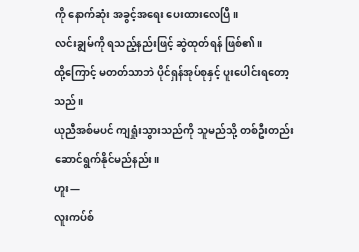ကို နောက်ဆုံး အခွင့်အရေး ပေးထားလေပြီ။
လင်းချွမ်ကို ရသည့်နည်းဖြင့် ဆွဲထုတ်ရန် ဖြစ်၏။
ထို့ကြောင့် မတတ်သာဘဲ ပိုင်ရှန်အုပ်စုနှင့် ပူးပေါင်းရတော့သည်။
ယုညီအစ်မပင် ကျရှုံးသွားသည်ကို သူမည်သို့ တစ်ဦးတည်း ဆောင်ရွက်နိုင်မည်နည်း။
ဟူး—
လူးကပ်စ်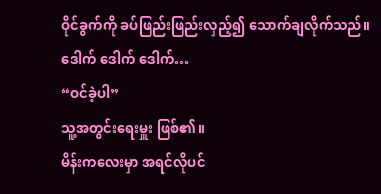ဝိုင်ခွက်ကို ခပ်ဖြည်းဖြည်းလှည့်၍ သောက်ချလိုက်သည်။
ဒေါက် ဒေါက် ဒေါက်…
“ဝင်ခဲ့ပါ”
သူ့အတွင်းရေးမှူး ဖြစ်၏။
မိန်းကလေးမှာ အရင်လိုပင်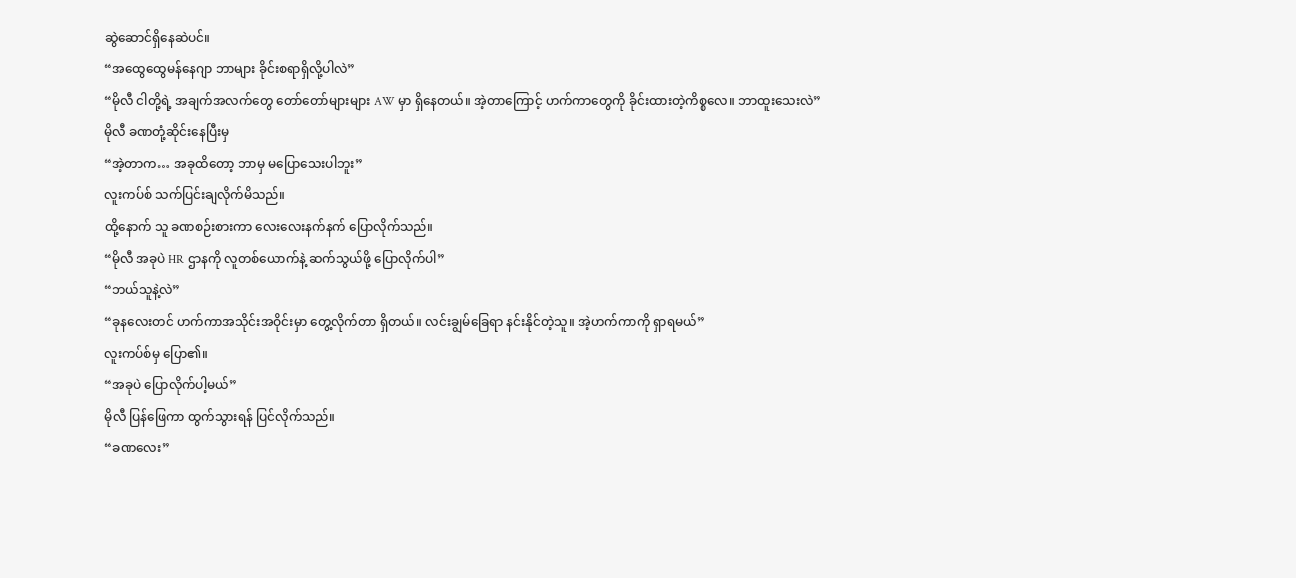ဆွဲဆောင်ရှိနေဆဲပင်။
“အထွေထွေမန်နေဂျာ ဘာများ ခိုင်းစရာရှိလို့ပါလဲ”
“မိုလီ ငါတို့ရဲ့ အချက်အလက်တွေ တော်တော်များများ AW မှာ ရှိနေတယ်။ အဲ့တာကြောင့် ဟက်ကာတွေကို ခိုင်းထားတဲ့ကိစ္စလေ။ ဘာထူးသေးလဲ”
မိုလီ ခဏတုံ့ဆိုင်းနေပြီးမှ
“အဲ့တာက… အခုထိတော့ ဘာမှ မပြောသေးပါဘူး”
လူးကပ်စ် သက်ပြင်းချလိုက်မိသည်။
ထို့နောက် သူ ခဏစဉ်းစားကာ လေးလေးနက်နက် ပြောလိုက်သည်။
“မိုလီ အခုပဲ HR ဌာနကို လူတစ်ယောက်နဲ့ ဆက်သွယ်ဖို့ ပြောလိုက်ပါ”
“ဘယ်သူနဲ့လဲ”
“ခုနလေးတင် ဟက်ကာအသိုင်းအဝိုင်းမှာ တွေ့လိုက်တာ ရှိတယ်။ လင်းချွမ်ခြေရာ နင်းနိုင်တဲ့သူ။ အဲ့ဟက်ကာကို ရှာရမယ်”
လူးကပ်စ်မှ ပြော၏။
“အခုပဲ ပြောလိုက်ပါ့မယ်”
မိုလီ ပြန်ဖြေကာ ထွက်သွားရန် ပြင်လိုက်သည်။
“ခဏလေး”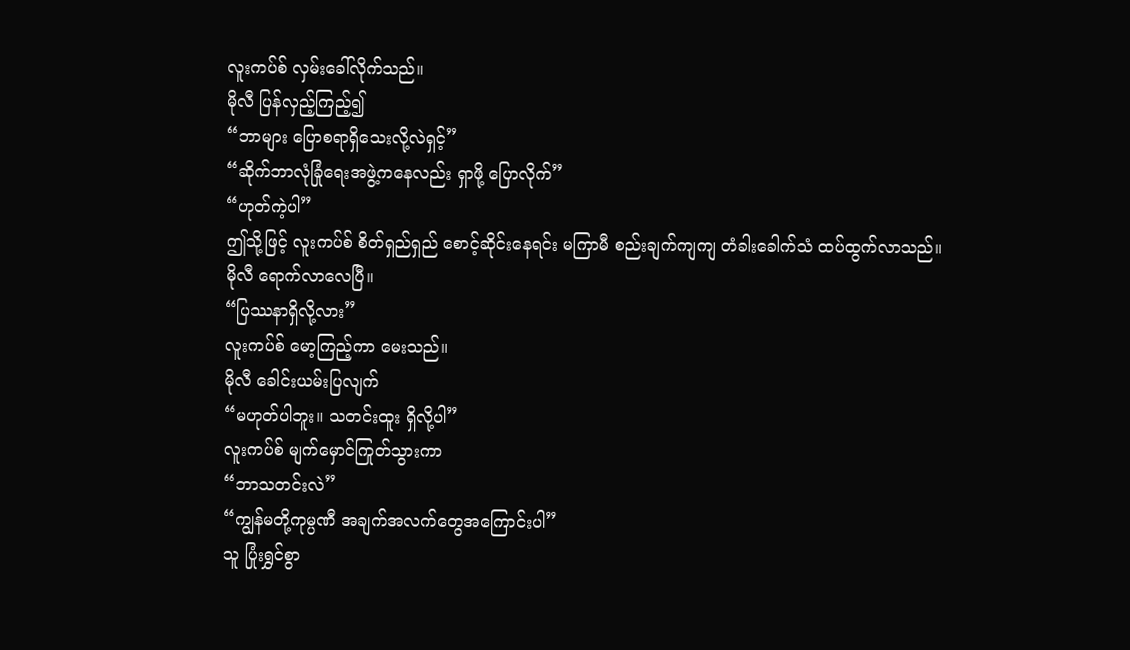လူးကပ်စ် လှမ်းခေါ်လိုက်သည်။
မိုလီ ပြန်လှည့်ကြည့်၍
“ဘာများ ပြောစရာရှိသေးလို့လဲရှင့်”
“ဆိုက်ဘာလုံခြုံရေးအဖွဲ့ကနေလည်း ရှာဖို့ ပြောလိုက်”
“ဟုတ်ကဲ့ပါ”
ဤသို့ဖြင့် လူးကပ်စ် စိတ်ရှည်ရှည် စောင့်ဆိုင်းနေရင်း မကြာမီ စည်းချက်ကျကျ တံခါးခေါက်သံ ထပ်ထွက်လာသည်။
မိုလီ ရောက်လာလေပြီ။
“ပြဿနာရှိလို့လား”
လူးကပ်စ် မော့ကြည့်ကာ မေးသည်။
မိုလီ ခေါင်းယမ်းပြလျက်
“မဟုတ်ပါဘူး။ သတင်းထူး ရှိလို့ပါ”
လူးကပ်စ် မျက်မှောင်ကြုတ်သွားကာ
“ဘာသတင်းလဲ”
“ကျွန်မတို့ကုမ္ပဏီ အချက်အလက်တွေအကြောင်းပါ”
သူ ပြုံးရွှင်စွာ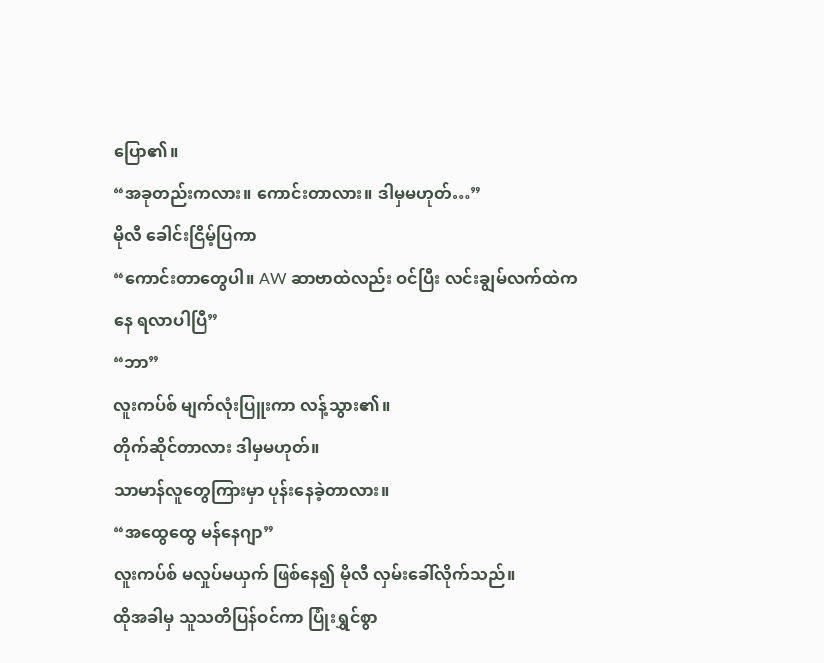ပြော၏။
“အခုတည်းကလား။ ကောင်းတာလား။ ဒါမှမဟုတ်…”
မိုလီ ခေါင်းငြိမ့်ပြကာ
“ကောင်းတာတွေပါ။ AW ဆာဗာထဲလည်း ဝင်ပြီး လင်းချွမ်လက်ထဲကနေ ရလာပါပြီ”
“ဘာ”
လူးကပ်စ် မျက်လုံးပြူးကာ လန့်သွား၏။
တိုက်ဆိုင်တာလား ဒါမှမဟုတ်။
သာမာန်လူတွေကြားမှာ ပုန်းနေခဲ့တာလား။
“အထွေထွေ မန်နေဂျာ”
လူးကပ်စ် မလှုပ်မယှက် ဖြစ်နေ၍ မိုလီ လှမ်းခေါ်လိုက်သည်။
ထိုအခါမှ သူသတိပြန်ဝင်ကာ ပြုံးရွှင်စွာ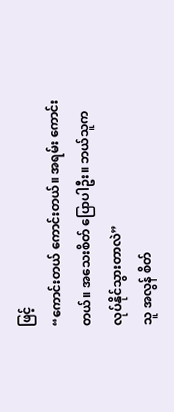ဖြင့်
“ကောင်းတယ် ကောင်းတယ်။ အရမ်း ကောင်းတယ်။ အသေးစိတ် ပြောပါဦး။ ဘယ်သူက လုပ်နိုင်သွားတာလဲ”
သူ အလွန် စိတ်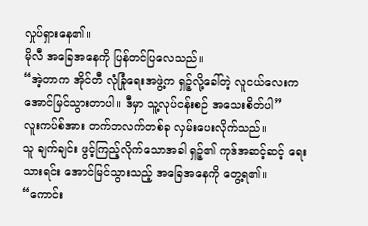လှုပ်ရှားနေ၏။
မိုလီ အခြေအနေကို ပြန်တင်ပြလေသည်။
“အဲ့တာက အိုင်တီ လုံခြုံရေးအဖွဲ့က ရှဉ့်လို့ခေါ်တဲ့ လူငယ်လေးက အောင်မြင်သွားတာပါ။ ဒီမှာ သူ့လုပ်ငန်းစဉ် အသေးစိတ်ပါ”
လူးကပ်စ်အား တက်ဘလက်တစ်ခု လှမ်းပေးလိုက်သည်။
သူ ချက်ချင်း ဖွင့်ကြည့်လိုက်သောအခါ ရှဉ့်၏ ကုဒ်အဆင့်ဆင့် ရေးသားရင်း အောင်မြင်သွားသည့် အခြေအနေကို တွေ့ရ၏။
“ကောင်း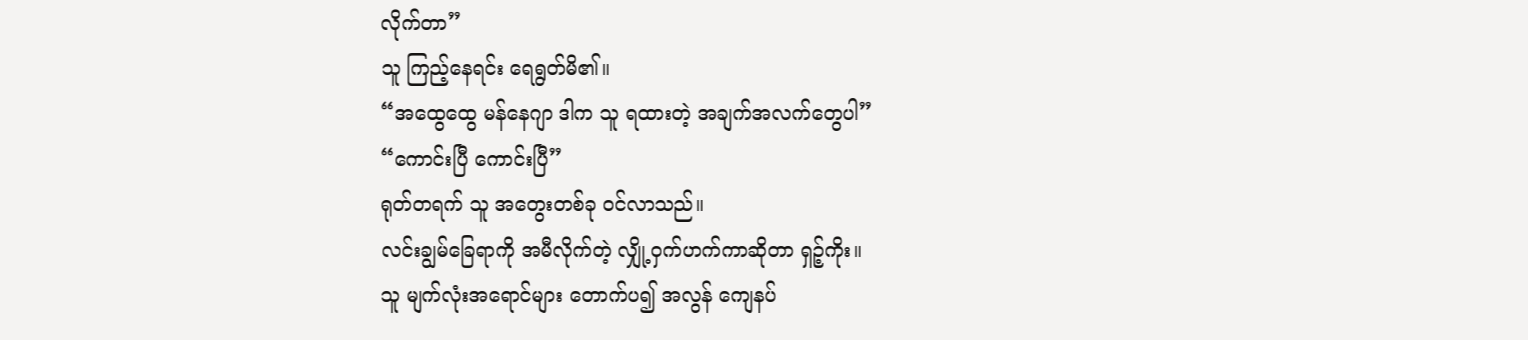လိုက်တာ”
သူ ကြည့်နေရင်း ရေရွတ်မိ၏။
“အထွေထွေ မန်နေဂျာ ဒါက သူ ရထားတဲ့ အချက်အလက်တွေပါ”
“ကောင်းပြီ ကောင်းပြီ”
ရုတ်တရက် သူ အတွေးတစ်ခု ဝင်လာသည်။
လင်းချွမ်ခြေရာကို အမီလိုက်တဲ့ လျှို့ဝှက်ဟက်ကာဆိုတာ ရှဉ့်ကိုး။
သူ မျက်လုံးအရောင်များ တောက်ပ၍ အလွန် ကျေနပ်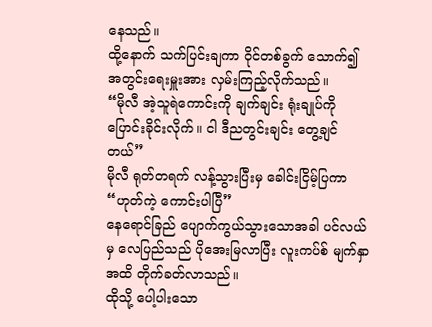နေသည်။
ထို့နောက် သက်ပြင်းချကာ ဝိုင်တစ်ခွက် သောက်၍ အတွင်းရေးမှူးအား လှမ်းကြည့်လိုက်သည်။
“မိုလီ အဲ့သူရဲကောင်းကို ချက်ချင်း ရုံးချုပ်ကို ပြောင်းခိုင်းလိုက်။ ငါ ဒီညတွင်းချင်း တွေ့ချင်တယ်”
မိုလီ ရုတ်တရက် လန့်သွားပြီးမှ ခေါင်းငြိမ့်ပြကာ
“ဟုတ်ကဲ့ ကောင်းပါပြီ”
နေရောင်ခြည် ပျောက်ကွယ်သွားသောအခါ ပင်လယ်မှ လေပြည်သည် ပိုအေးမြလာပြီး လူးကပ်စ် မျက်နှာအထိ တိုက်ခတ်လာသည်။
ထိုသို့ ပေါ့ပါးသော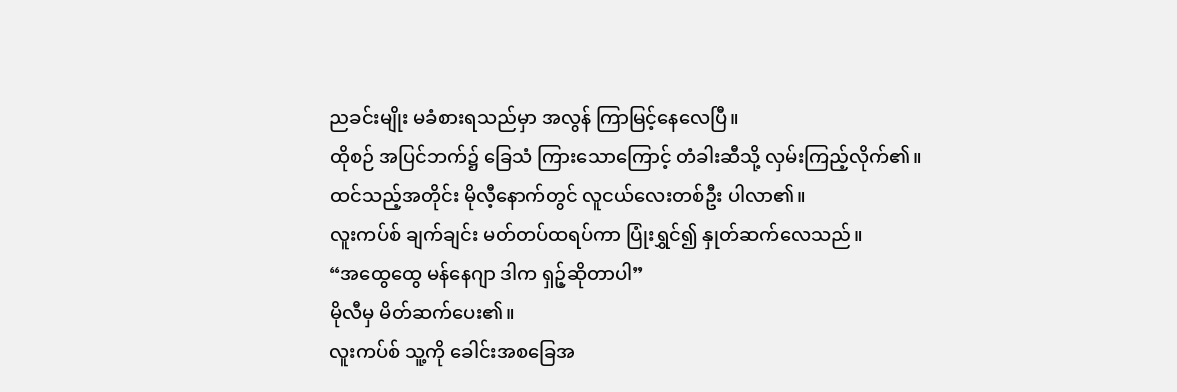ညခင်းမျိုး မခံစားရသည်မှာ အလွန် ကြာမြင့်နေလေပြီ။
ထိုစဉ် အပြင်ဘက်၌ ခြေသံ ကြားသောကြောင့် တံခါးဆီသို့ လှမ်းကြည့်လိုက်၏။
ထင်သည့်အတိုင်း မိုလီ့နောက်တွင် လူငယ်လေးတစ်ဦး ပါလာ၏။
လူးကပ်စ် ချက်ချင်း မတ်တပ်ထရပ်ကာ ပြုံးရွှင်၍ နှုတ်ဆက်လေသည်။
“အထွေထွေ မန်နေဂျာ ဒါက ရှဉ့်ဆိုတာပါ”
မိုလီမှ မိတ်ဆက်ပေး၏။
လူးကပ်စ် သူ့ကို ခေါင်းအစခြေအ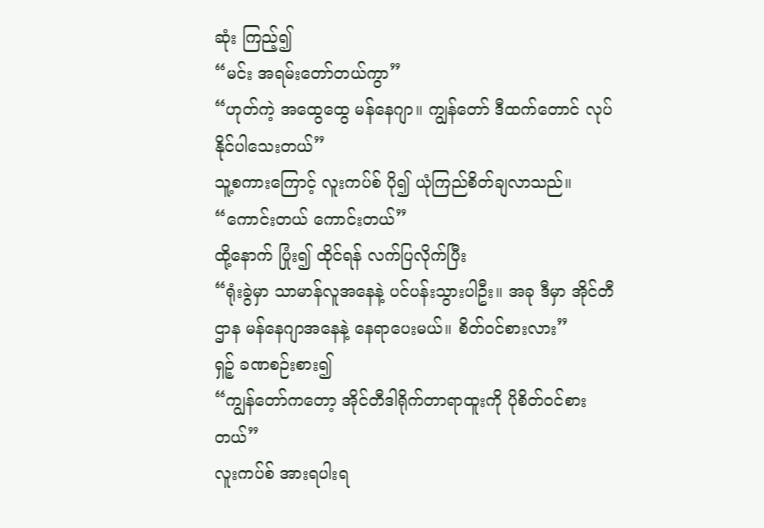ဆုံး ကြည့်၍
“မင်း အရမ်းတော်တယ်ကွာ”
“ဟုတ်ကဲ့ အထွေထွေ မန်နေဂျာ။ ကျွန်တော် ဒီထက်တောင် လုပ်နိုင်ပါသေးတယ်”
သူ့စကားကြောင့် လူးကပ်စ် ပို၍ ယုံကြည်စိတ်ချလာသည်။
“ကောင်းတယ် ကောင်းတယ်”
ထို့နောက် ပြုံး၍ ထိုင်ရန် လက်ပြလိုက်ပြီး
“ရုံးခွဲမှာ သာမာန်လူအနေနဲ့ ပင်ပန်းသွားပါဦး။ အခု ဒီမှာ အိုင်တီဌာန မန်နေဂျာအနေနဲ့ နေရာပေးမယ်။ စိတ်ဝင်စားလား”
ရှဉ့် ခဏစဉ်းစား၍
“ကျွန်တော်ကတော့ အိုင်တီဒါရိုက်တာရာထူးကို ပိုစိတ်ဝင်စားတယ်”
လူးကပ်စ် အားရပါးရ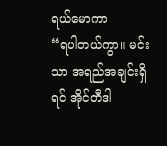ရယ်မောကာ
“ရပါတယ်ကွာ။ မင်းသာ အရည်အချင်းရှိရင် အိုင်တီဒါ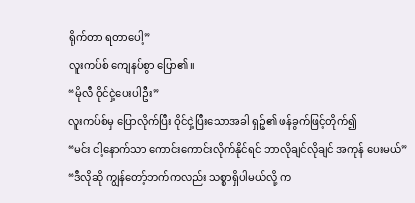ရိုက်တာ ရတာပေါ့”
လူးကပ်စ် ကျေနပ်စွာ ပြော၏။
“မိုလီ ဝိုင်ငှဲ့ပေးပါဦး”
လူးကပ်စ်မှ ပြောလိုက်ပြီး ဝိုင်ငှဲ့ပြီးသောအခါ ရှဉ့်၏ ဖန်ခွက်ဖြင့်တိုက်၍
“မင်း ငါ့နောက်သာ ကောင်းကောင်းလိုက်နိုင်ရင် ဘာလိုချင်လိုချင် အကုန် ပေးမယ်”
“ဒီလိုဆို ကျွန်တော့်ဘက်ကလည်း သစ္စာရှိပါမယ်လို့ က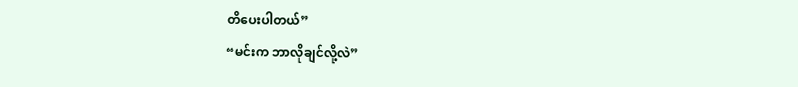တိပေးပါတယ်”
“မင်းက ဘာလိုချင်လို့လဲ”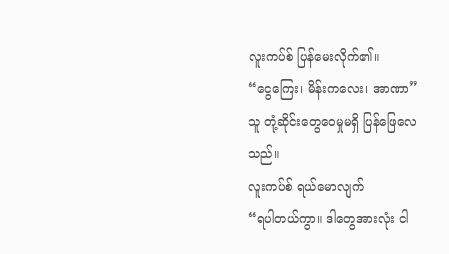လူးကပ်စ် ပြန်မေးလိုက်၏။
“ငွေကြေး၊ မိန်းကလေး၊ အာဏာ”
သူ တုံ့ဆိုင်းတွေဝေမှုမရှိ ပြန်ဖြေလေသည်။
လူးကပ်စ် ရယ်မောလျက်
“ရပါတယ်ကွာ။ ဒါတွေအားလုံး ငါ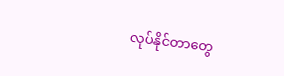လုပ်နိုင်တာတွေ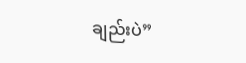ချည်းပဲ”